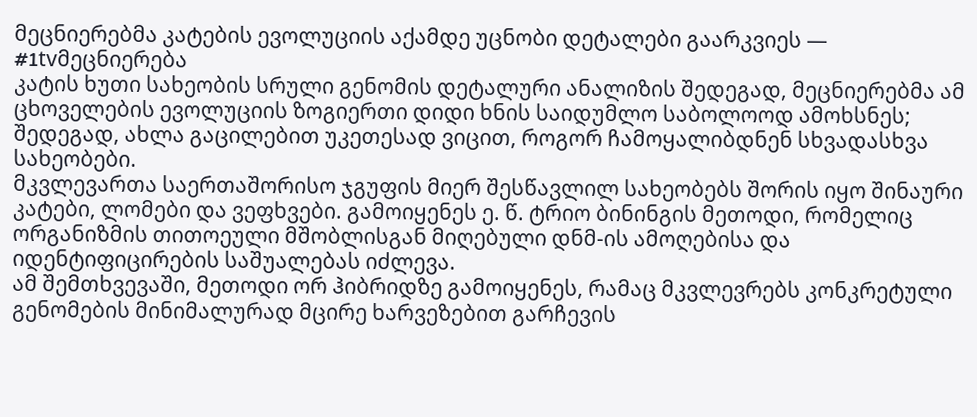მეცნიერებმა კატების ევოლუციის აქამდე უცნობი დეტალები გაარკვიეს — #1tvმეცნიერება
კატის ხუთი სახეობის სრული გენომის დეტალური ანალიზის შედეგად, მეცნიერებმა ამ ცხოველების ევოლუციის ზოგიერთი დიდი ხნის საიდუმლო საბოლოოდ ამოხსნეს; შედეგად, ახლა გაცილებით უკეთესად ვიცით, როგორ ჩამოყალიბდნენ სხვადასხვა სახეობები.
მკვლევართა საერთაშორისო ჯგუფის მიერ შესწავლილ სახეობებს შორის იყო შინაური კატები, ლომები და ვეფხვები. გამოიყენეს ე. წ. ტრიო ბინინგის მეთოდი, რომელიც ორგანიზმის თითოეული მშობლისგან მიღებული დნმ-ის ამოღებისა და იდენტიფიცირების საშუალებას იძლევა.
ამ შემთხვევაში, მეთოდი ორ ჰიბრიდზე გამოიყენეს, რამაც მკვლევრებს კონკრეტული გენომების მინიმალურად მცირე ხარვეზებით გარჩევის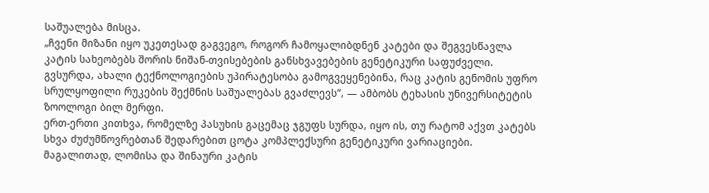საშუალება მისცა.
„ჩვენი მიზანი იყო უკეთესად გაგვეგო, როგორ ჩამოყალიბდნენ კატები და შეგვესწავლა კატის სახეობებს შორის ნიშან-თვისებების განსხვავებების გენეტიკური საფუძველი. გვსურდა, ახალი ტექნოლოგიების უპირატესობა გამოგვეყენებინა, რაც კატის გენომის უფრო სრულყოფილი რუკების შექმნის საშუალებას გვაძლევს“, — ამბობს ტეხასის უნივერსიტეტის ზოოლოგი ბილ მერფი.
ერთ-ერთი კითხვა, რომელზე პასუხის გაცემაც ჯგუფს სურდა, იყო ის, თუ რატომ აქვთ კატებს სხვა ძუძუმწოვრებთან შედარებით ცოტა კომპლექსური გენეტიკური ვარიაციები. მაგალითად, ლომისა და შინაური კატის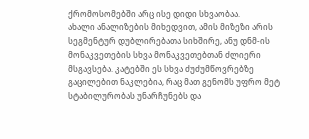ქრომოსომებში არც ისე დიდი სხვაობაა.
ახალი ანალიზების მიხედვით, ამის მიზეზი არის სეგმენტურ დუბლირებათა სიხშირე, ანუ დნმ-ის მონაკვეთების სხვა მონაკვეთებთან ძლიერი მსგავსება. კატებში ეს სხვა ძუძუმწოვრებზე გაცილებით ნაკლებია, რაც მათ გენომს უფრო მეტ სტაბილურობას უნარჩუნებს და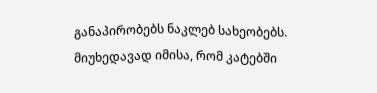განაპირობებს ნაკლებ სახეობებს.
მიუხედავად იმისა, რომ კატებში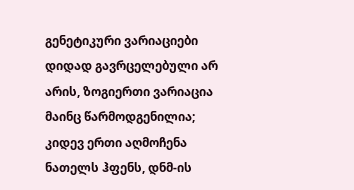გენეტიკური ვარიაციები დიდად გავრცელებული არ არის, ზოგიერთი ვარიაცია მაინც წარმოდგენილია; კიდევ ერთი აღმოჩენა ნათელს ჰფენს, დნმ-ის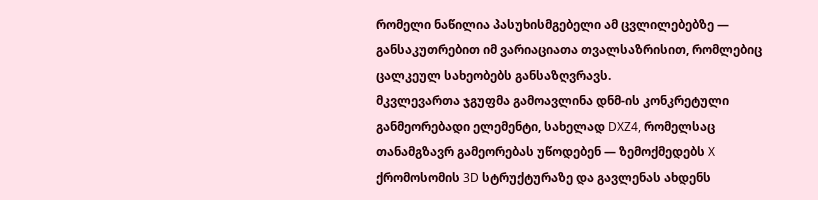რომელი ნაწილია პასუხისმგებელი ამ ცვლილებებზე — განსაკუთრებით იმ ვარიაციათა თვალსაზრისით, რომლებიც ცალკეულ სახეობებს განსაზღვრავს.
მკვლევართა ჯგუფმა გამოავლინა დნმ-ის კონკრეტული განმეორებადი ელემენტი, სახელად DXZ4, რომელსაც თანამგზავრ გამეორებას უწოდებენ — ზემოქმედებს X ქრომოსომის 3D სტრუქტურაზე და გავლენას ახდენს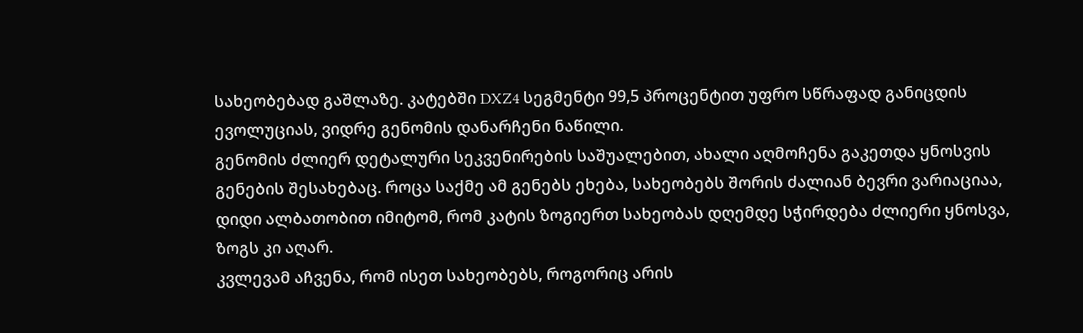სახეობებად გაშლაზე. კატებში DXZ4 სეგმენტი 99,5 პროცენტით უფრო სწრაფად განიცდის ევოლუციას, ვიდრე გენომის დანარჩენი ნაწილი.
გენომის ძლიერ დეტალური სეკვენირების საშუალებით, ახალი აღმოჩენა გაკეთდა ყნოსვის გენების შესახებაც. როცა საქმე ამ გენებს ეხება, სახეობებს შორის ძალიან ბევრი ვარიაციაა, დიდი ალბათობით იმიტომ, რომ კატის ზოგიერთ სახეობას დღემდე სჭირდება ძლიერი ყნოსვა, ზოგს კი აღარ.
კვლევამ აჩვენა, რომ ისეთ სახეობებს, როგორიც არის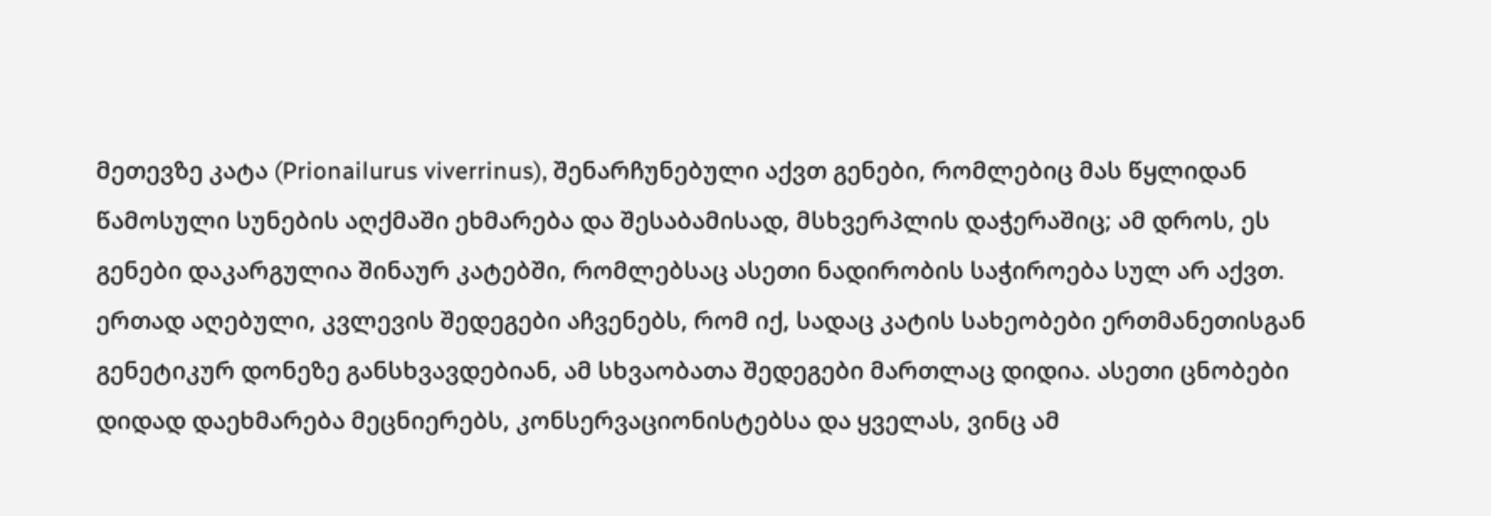მეთევზე კატა (Prionailurus viverrinus), შენარჩუნებული აქვთ გენები, რომლებიც მას წყლიდან წამოსული სუნების აღქმაში ეხმარება და შესაბამისად, მსხვერპლის დაჭერაშიც; ამ დროს, ეს გენები დაკარგულია შინაურ კატებში, რომლებსაც ასეთი ნადირობის საჭიროება სულ არ აქვთ.
ერთად აღებული, კვლევის შედეგები აჩვენებს, რომ იქ, სადაც კატის სახეობები ერთმანეთისგან გენეტიკურ დონეზე განსხვავდებიან, ამ სხვაობათა შედეგები მართლაც დიდია. ასეთი ცნობები დიდად დაეხმარება მეცნიერებს, კონსერვაციონისტებსა და ყველას, ვინც ამ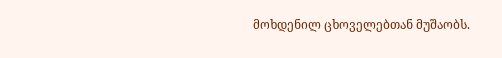მოხდენილ ცხოველებთან მუშაობს.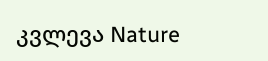კვლევა Nature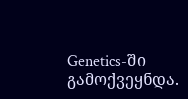Genetics-ში გამოქვეყნდა.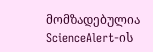მომზადებულია ScienceAlert-ის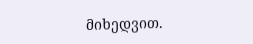მიხედვით.